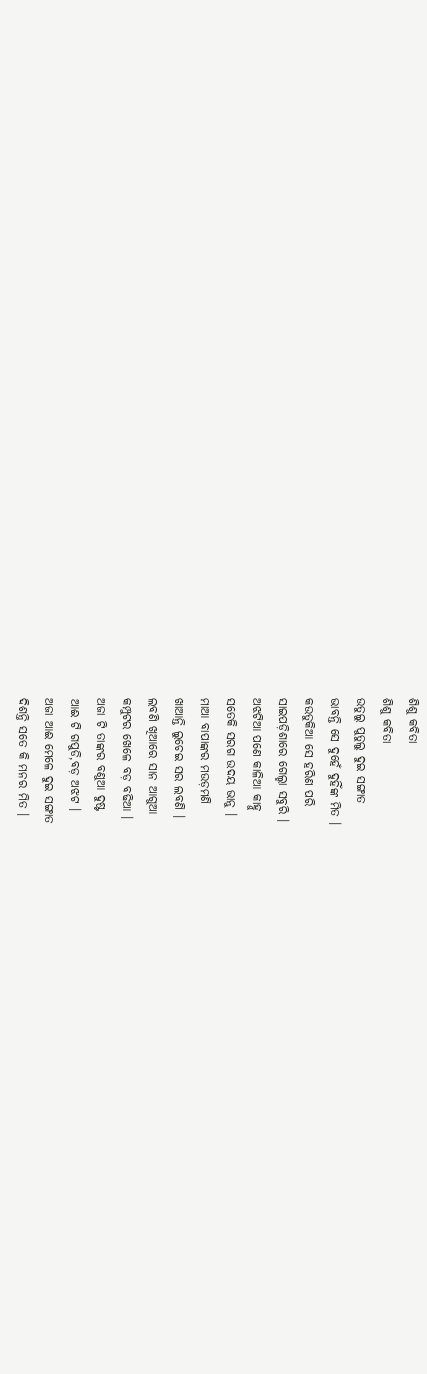ଶିଶୁ କବିତା
ଶିଶୁ କବିତା
ଉତୁଲୁ ପୁତୁଲୁ ଦୁଇ ସଙ୍ଗାତ
ଭାବନ୍ତି ସେ ଦୁହେଁ ଦୁହିଁଙ୍କ ମିତ ।
କଉତୁକିଆ ସେ ହରିଣ ପରି
ସାଇପଡ଼ିଶାରେ ଗେଲ୍ହା ସବୁରି ।
ଅଝଟିଆ ପଣେ କାଳିଆ କାହ୍ନୁ
ସତେକି ସରଗ ଉଦୟ ଭାନୁ ।
ମାଆ ବାପାଙ୍କର ମଉଡ଼ମଣି
ଖାଆନ୍ତି ଲୁଚେଇ ସର ଲବଣି ।
ଲବଣି ଖିଆରେ ସାନ ଆଗୁଆ
କମ୍ପୁଟର ଖେଳେ ବଡ଼ ବଢିଆ ।
ଅଜା ଟି ତାଙ୍କର ବଣୁଆ ଦୁଷ୍ଟ
ଆଈ ଟି ଗପୁଡି,ବଡ଼ ଅଝଟ ।
ଅଜା ଆଈ ମେଳେ ଦୁଇ ସଙ୍ଗାତ
ଦିଶନ୍ତି ସତେ କି ମନର ମିତ ।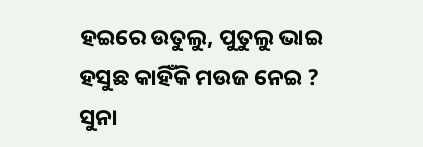ହଇରେ ଉତୁଲୁ, ପୁତୁଲୁ ଭାଇ
ହସୁଛ କାହିଁକି ମଉଜ ନେଇ ?
ସୁନା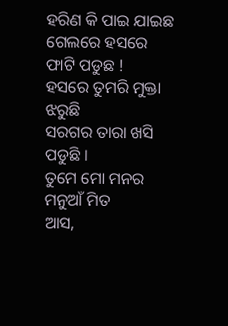ହରିଣ କି ପାଇ ଯାଇଛ
ଗେଲରେ ହସରେ ଫାଟି ପଡୁଛ !
ହସରେ ତୁମରି ମୁକ୍ତା ଝରୁଛି
ସରଗର ତାରା ଖସି ପଡୁଛି ।
ତୁମେ ମୋ ମନର ମନୁଆଁ ମିତ
ଆସ,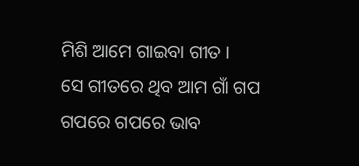ମିଶି ଆମେ ଗାଇବା ଗୀତ ।
ସେ ଗୀତରେ ଥିବ ଆମ ଗାଁ ଗପ
ଗପରେ ଗପରେ ଭାବ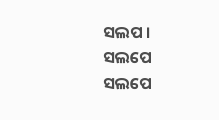ସଲପ ।
ସଲପେ ସଲପେ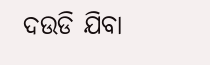ଦଉଡି ଯିବା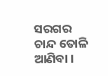ସରଗର ଚାନ୍ଦ ତୋଳି ଆଣିବା ।